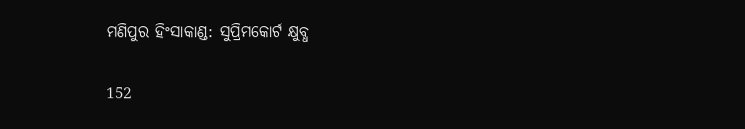ମଣିପୁର ହିଂସାକାଣ୍ଡ: ସୁପ୍ରିମକୋର୍ଟ କ୍ଷୁବ୍ଧ

152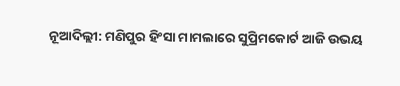ନୂଆଦିଲ୍ଲୀ: ମଣିପୁର ହିଂସା ମାମଲାରେ ସୁପ୍ରିମକୋର୍ଟ ଆଜି ଉଭୟ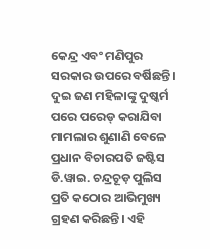କେନ୍ଦ୍ର ଏବଂ ମଣିପୁର ସରକାର ଉପରେ ବର୍ଷିଛନ୍ତି। ଦୁଇ ଜଣ ମହିଳାଙ୍କୁ ଦୁଷ୍କର୍ମ ପରେ ପରେଡ୍ କରାଯିବା ମାମଲାର ଶୁଣାଣି ବେଳେ ପ୍ରଧାନ ବିଚାରପତି ଜଷ୍ଟିସ ଡି.ୱାଇ. ଚନ୍ଦ୍ରଚୂଡ଼ ପୁଲିସ ପ୍ରତି କଠୋର ଆଭିମୁଖ୍ୟ ଗ୍ରହଣ କରିଛନ୍ତି। ଏହି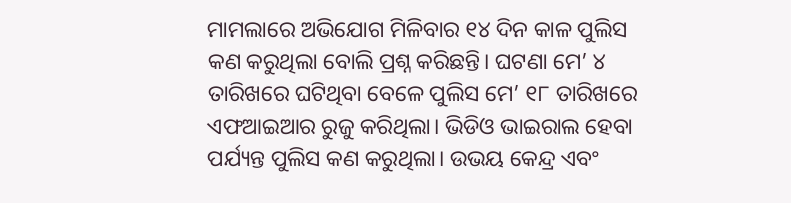ମାମଲାରେ ଅଭିଯୋଗ ମିଳିବାର ୧୪ ଦିନ କାଳ ପୁଲିସ କଣ କରୁଥିଲା ବୋଲି ପ୍ରଶ୍ନ କରିଛନ୍ତି। ଘଟଣା ମେ’ ୪ ତାରିଖରେ ଘଟିଥିବା ବେଳେ ପୁଲିସ ମେ’ ୧୮ ତାରିଖରେ ଏଫଆଇଆର ରୁଜୁ କରିଥିଲା। ଭିଡିଓ ଭାଇରାଲ ହେବା ପର୍ଯ୍ୟନ୍ତ ପୁଲିସ କଣ କରୁଥିଲା। ଉଭୟ କେନ୍ଦ୍ର ଏବଂ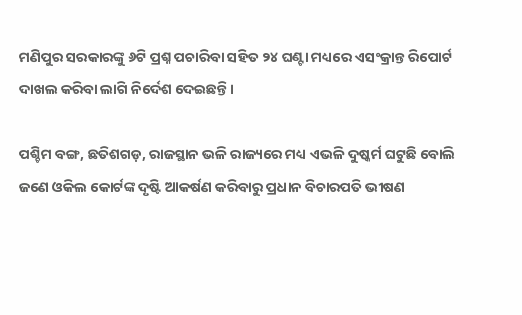ମଣିପୁର ସରକାରଙ୍କୁ ୬ଟି ପ୍ରଶ୍ନ ପଚାରିବା ସହିତ ୨୪ ଘଣ୍ଟା ମଧ୍ୟରେ ଏସଂକ୍ରାନ୍ତ ରିପୋର୍ଟ ଦାଖଲ କରିବା ଲାଗି ନିର୍ଦେଶ ଦେଇଛନ୍ତି।

ପଶ୍ଚିମ ବଙ୍ଗ, ଛତିଶଗଡ଼, ରାଜସ୍ଥାନ ଭଳି ରାଜ୍ୟରେ ମଧ୍ୟ ଏଭଳି ଦୁଷ୍କର୍ମ ଘଟୁଛି ବୋଲି ଜଣେ ଓକିଲ କୋର୍ଟଙ୍କ ଦୃଷ୍ଟି ଆକର୍ଷଣ କରିବାରୁ ପ୍ରଧାନ ବିଚାରପତି ଭୀଷଣ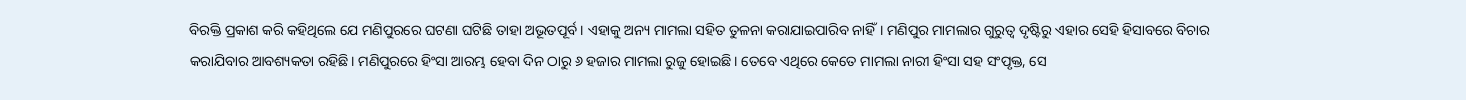ବିରକ୍ତି ପ୍ରକାଶ କରି କହିଥିଲେ ଯେ ମଣିପୁରରେ ଘଟଣା ଘଟିଛି ତାହା ଅଭୂତପୂର୍ବ। ଏହାକୁ ଅନ୍ୟ ମାମଲା ସହିତ ତୁଳନା କରାଯାଇପାରିବ ନାହିଁ। ମଣିପୁର ମାମଲାର ଗୁରୁତ୍ବ ଦୃଷ୍ଟିରୁ ଏହାର ସେହି ହିସାବରେ ବିଚାର କରାଯିବାର ଆବଶ୍ୟକତା ରହିଛି। ମଣିପୁରରେ ହିଂସା ଆରମ୍ଭ ହେବା ଦିନ ଠାରୁ ୬ ହଜାର ମାମଲା ରୁଜୁ ହୋଇଛି। ତେବେ ଏଥିରେ କେତେ ମାମଲା ନାରୀ ହିଂସା ସହ ସଂପୃକ୍ତ, ସେ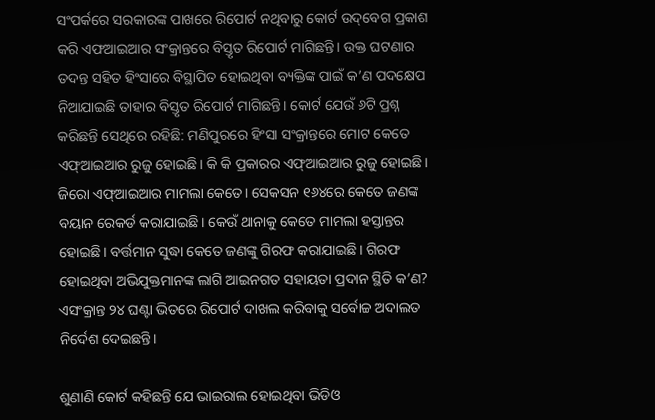ସଂପର୍କରେ ସରକାରଙ୍କ ପାଖରେ ରିପୋର୍ଟ ନଥିବାରୁ କୋର୍ଟ ଉଦ୍‌ବେଗ ପ୍ରକାଶ କରି ଏଫଆଇଆର ସଂକ୍ରାନ୍ତରେ ବିସ୍ତୃତ ରିପୋର୍ଟ ମାଗିଛନ୍ତି। ଉକ୍ତ ଘଟଣାର ତଦନ୍ତ ସହିତ ହିଂସାରେ ବିସ୍ଥାପିତ ହୋଇଥିବା ବ୍ୟକ୍ତିଙ୍କ ପାଇଁ କ’ଣ ପଦକ୍ଷେପ ନିଆଯାଇଛି ତାହାର ବିସ୍ତୃତ ରିପୋର୍ଟ ମାଗିଛନ୍ତି। କୋର୍ଟ ଯେଉଁ ୬ଟି ପ୍ରଶ୍ନ କରିଛନ୍ତି ସେଥିରେ ରହିଛି: ମଣିପୁରରେ ହିଂସା ସଂକ୍ରାନ୍ତରେ ମୋଟ କେତେ ଏଫ୍‌ଆଇଆର ରୁଜୁ ହୋଇଛି। କି କି ପ୍ରକାରର ଏଫ୍‌ଆଇଆର ରୁଜୁ ହୋଇଛି। ଜିରୋ ଏଫ୍‌ଆଇଆର ମାମଲା କେତେ। ସେକସନ ୧୬୪ରେ କେତେ ଜଣଙ୍କ ବୟାନ ରେକର୍ଡ କରାଯାଇଛି। କେଉଁ ଥାନାକୁ କେତେ ମାମଲା ହସ୍ତ‌‌ାନ୍ତର ହୋଇଛି। ବର୍ତ୍ତମାନ ସୁଦ୍ଧା କେତେ ଜଣଙ୍କୁ ଗିରଫ କରାଯାଇଛି। ଗିରଫ ହୋଇଥିବା ଅଭିଯୁକ୍ତମାନଙ୍କ ଲାଗି ଆଇନଗତ ସହାୟତା ପ୍ରଦାନ ସ୍ଥିତି କ’ଣ? ଏସଂକ୍ରାନ୍ତ ୨୪ ଘଣ୍ଟା ଭିତରେ ରିପୋର୍ଟ ଦାଖଲ କରିବାକୁ ସର୍ବୋଚ୍ଚ ଅଦାଲତ ନିର୍ଦେଶ ଦେଇଛନ୍ତି।

ଶୁଣାଣି କୋର୍ଟ କହିଛନ୍ତି ଯେ ଭାଇରାଲ ହୋଇଥିବା ଭିଡିଓ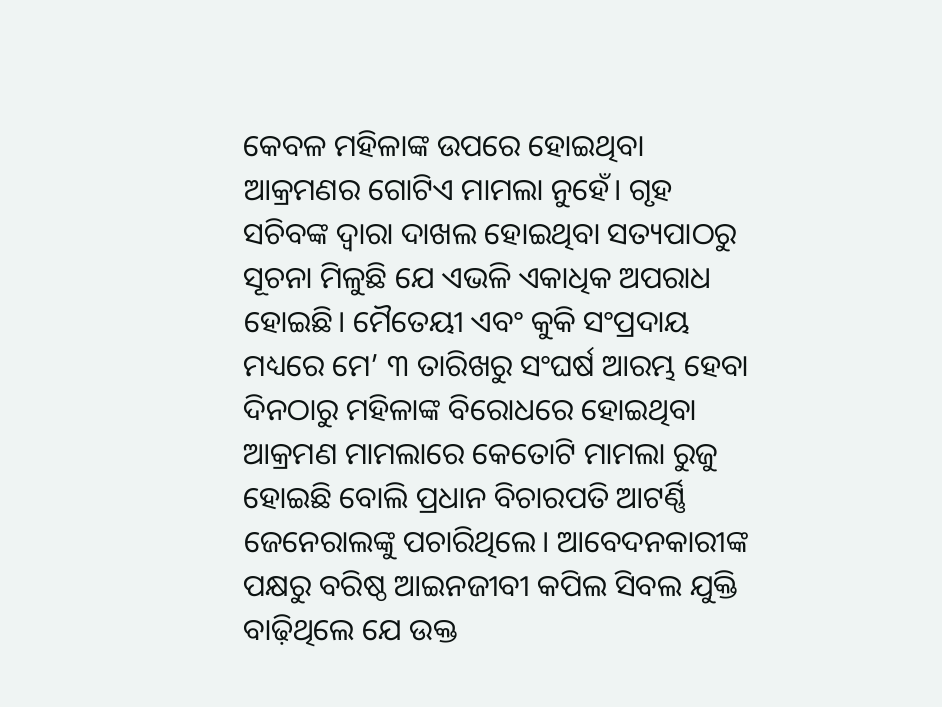କେବଳ ମହିଳାଙ୍କ ଉପରେ ହୋଇଥିବା ଆକ୍ରମଣର ଗୋଟିଏ ମାମଲା ନୁହେଁ। ଗୃହ ସଚିବଙ୍କ ଦ୍ବାରା ଦାଖଲ ହୋଇଥିବା ସତ୍ୟପାଠରୁ ସୂଚନା ମିଳୁଛି ଯେ ଏଭଳି ଏକାଧିକ ଅପରାଧ ହୋଇଛି। ମୈତେୟୀ ଏବଂ କୁକି ସଂପ୍ରଦାୟ ମଧ୍ୟରେ ମେ’ ୩ ତାରିଖରୁ ସଂଘର୍ଷ ଆରମ୍ଭ ହେବା ଦିନଠାରୁ ମହିଳାଙ୍କ ବିରୋଧରେ ହୋଇଥିବା ଆକ୍ରମଣ ମାମଲାରେ କେତୋଟି ମାମଲା ରୁଜୁ ହୋଇଛି ବୋଲି ପ୍ରଧାନ ବିଚାରପତି ଆଟର୍ଣ୍ଣି ଜେନେରାଲଙ୍କୁ ପଚାରିଥିଲେ। ଆବେଦନକାରୀଙ୍କ ପକ୍ଷରୁ ବରିଷ୍ଠ ଆଇନଜୀବୀ କପିଲ ସିବଲ ଯୁକ୍ତି ବାଢ଼ିଥିଲେ ଯେ ଉକ୍ତ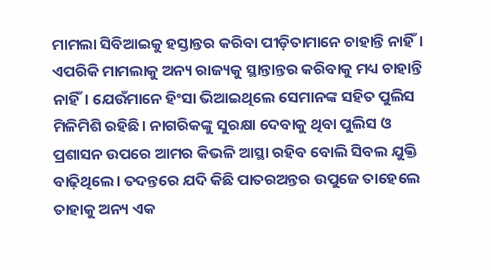ମାମଲା ସିବିଆଇକୁ ହସ୍ତାନ୍ତର କରିବା ପୀଡ଼ିତାମାନେ ଚାହାନ୍ତି ନାହିଁ। ଏପରିକି ମାମଲାକୁ ଅନ୍ୟ ରାଜ୍ୟକୁ ସ୍ଥାନ୍ତାନ୍ତର କରିବାକୁ ମଧ୍ୟ ଚାହାନ୍ତି ନାହିଁ। ଯେଉଁମାନେ ହିଂସା ଭିଆଇଥିଲେ ସେମାନଙ୍କ ସହିତ ପୁଲିସ ମିଳିମିଶି ରହିଛି। ନାଗରିକଙ୍କୁ ସୁରକ୍ଷା ଦେବାକୁ ଥିବା ପୁଲିସ ଓ ପ୍ରଶାସନ ଉପରେ ଆମର କିଭଳି ଆସ୍ଥା ରହିବ ବୋଲି ସିବଲ ଯୁକ୍ତି ବାଢ଼ିଥିଲେ। ତଦନ୍ତରେ ଯଦି କିଛି ପାତରଅନ୍ତର ଉପୁଜେ ତାହେଲେ ତାହାକୁ ଅନ୍ୟ ଏକ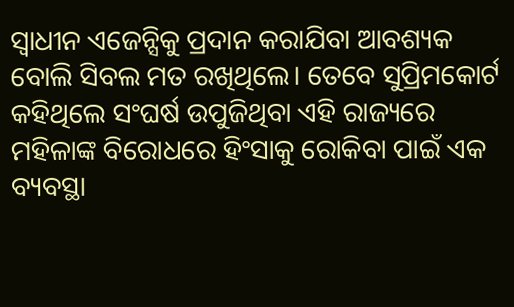ସ୍ବାଧୀନ ଏଜେନ୍ସିକୁ ପ୍ରଦାନ କରାଯିବା ଆବଶ୍ୟକ ବୋଲି ସିବଲ ମତ ରଖିଥିଲେ। ତେବେ ସୁପ୍ରିମକୋର୍ଟ କହିଥିଲେ ସଂଘର୍ଷ ଉପୁଜିଥିବା ଏହି ରାଜ୍ୟରେ ମହିଳାଙ୍କ ବିରୋଧରେ ହିଂସାକୁ ରୋକିବା ପାଇଁ ଏକ ବ୍ୟବସ୍ଥା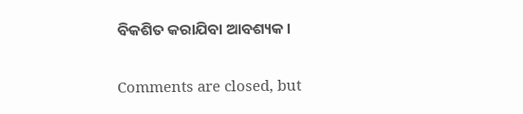ବିକଶିତ କରାଯିବା ଆବଶ୍ୟକ।

Comments are closed, but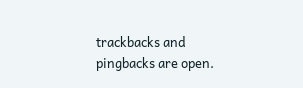trackbacks and pingbacks are open.